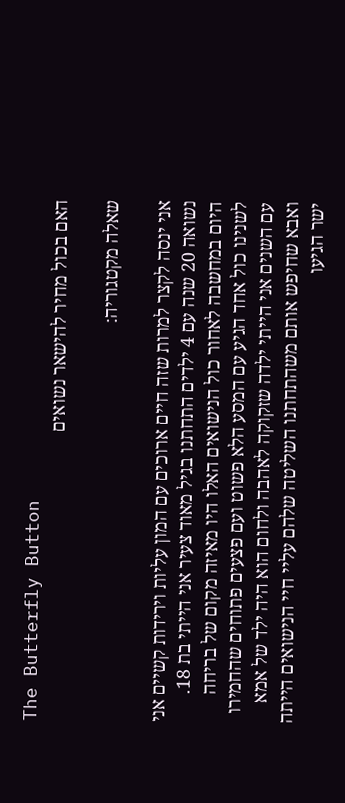The Butterfly Button
האם בכול מחיר להישאר נשואים

שאלה מקטגוריה:

אני ינסה לקצר למרות שזה חיים ארוכים עם המון עליות וירידות קשיים אני נשואה 20 שנה עם 4 ילדים התחתנו בגיל מאוד צעיר אני הייתי בת 18. היום במחשבה לאחור כול הנישואים האלו היו מאיזה מקום של בריחה לשנינו כול אחד הגיע עם המסע הלא פשוט ועם פצעים פתוחים שהחמירו עם השנים אני הייתי ילדה שזקוקה לאהבה ולחום הוא היה ילד של אמא ואבא שחיפש אותם משהתחתנו השליטה שלהם עליי חיי הנישואים הייתה ישר הגיעו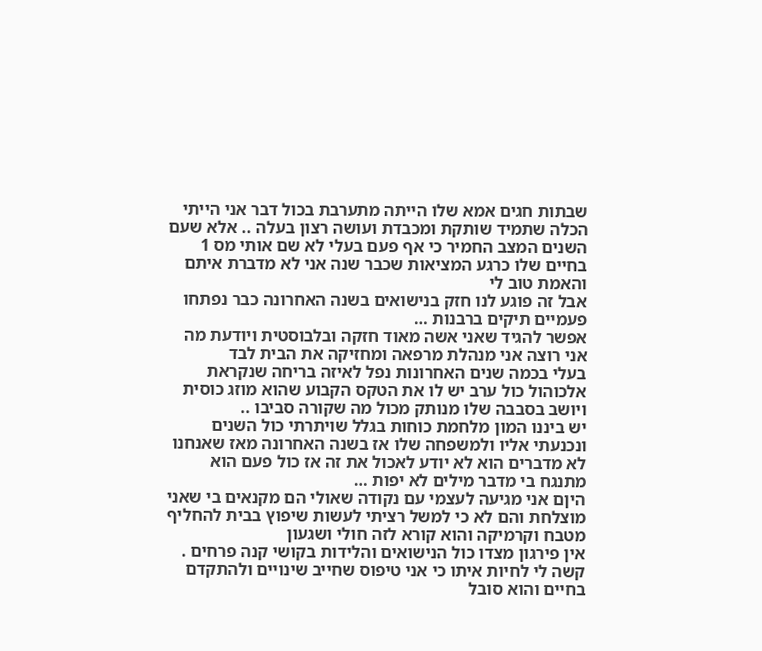שבתות חגים אמא שלו הייתה מתערבת בכול דבר אני הייתי הכלה שתמיד שותקת ומכבדת ועושה רצון בעלה .. אלא שעם השנים המצב החמיר כי אף פעם בעלי לא שם אותי מס 1 בחיים שלו כרגע המציאות שכבר שנה אני לא מדברת איתם והאמת טוב לי
אבל זה פוגע לנו חזק בנישואים בשנה האחרונה כבר נפתחו פעמיים תיקים ברבנות …
אפשר להגיד שאני אשה מאוד חזקה ובלבוסטית ויודעת מה אני רוצה אני מנהלת מרפאה ומחזיקה את הבית לבד
בעלי בכמה שנים האחרונות נפל לאיזה בריחה שנקראת אלכוהול כול ערב יש לו את הטקס הקבוע שהוא מוזג כוסית ויושב בסבבה שלו מנותק מכול מה שקורה סביבו ..
יש ביננו המון מלחמת כוחות בגלל שויתרתי כול השנים ונכנעתי אליו ולמשפחה שלו אז בשנה האחרונה מאז שאנחנו לא מדברים הוא לא יודע לאכול את זה אז כול פעם הוא מתנגח בי מדבר מילים לא יפות …
היןם אני מגיעה לעצמי עם נקודה שאולי הם מקנאים בי שאני מוצלחת והם לא כי למשל רציתי לעשות שיפוץ בבית להחליף מטבח וקרמיקה והוא קורא לזה חולי ושגעון
אין פירגון מצדו כול הנישואים והלידות בקושי קנה פרחים .
קשה לי לחיות איתו כי אני טיפוס שחייב שינויים ולהתקדם בחיים והוא סובל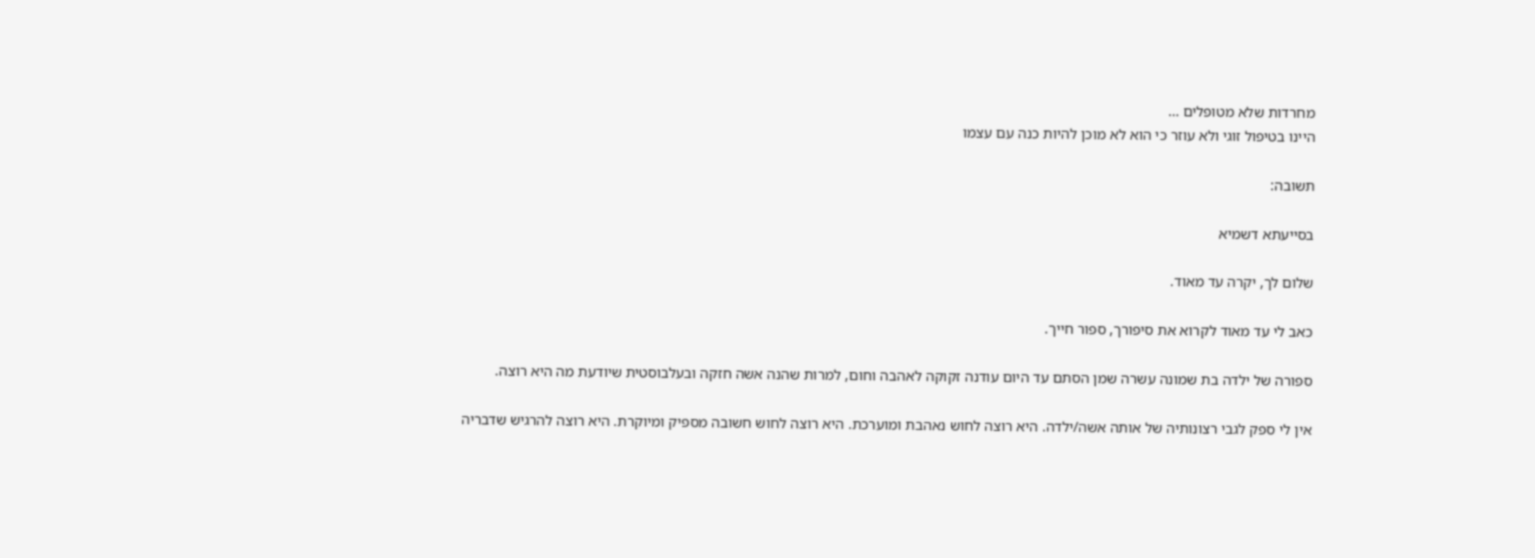מחרדות שלא מטופלים …
היינו בטיפול זוגי ולא עוזר כי הוא לא מוכן להיות כנה עם עצמו

תשובה:

בסייעתא דשמיא

שלום לך, יקרה עד מאוד.

כאב לי עד מאוד לקרוא את סיפורך, ספור חייך.

ספורה של ילדה בת שמונה עשרה שמן הסתם עד היום עודנה זקוקה לאהבה וחום, למרות שהנה אשה חזקה ובעלבוסטית שיודעת מה היא רוצה.

אין לי ספק לגבי רצונותיה של אותה אשה/ילדה. היא רוצה לחוש נאהבת ומוערכת. היא רוצה לחוש חשובה מספיק ומיוקרת. היא רוצה להרגיש שדבריה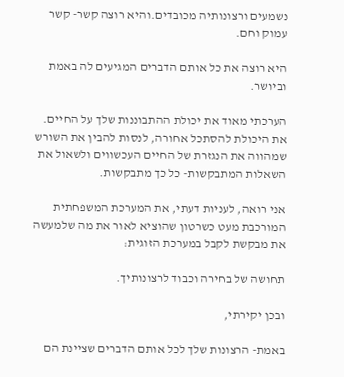נשמעים ורצונותיה מכובדים.והיא רוצה קשר- קשר עמוק וחם.

היא רוצה את כל אותם הדברים המגיעים לה באמת וביושר.

הערכתי מאוד את יכולת ההתבוננות שלך על החיים. את היכולת להסתכל אחורה, לנסות להבין את השורש שמהווה את הנגזרת של החיים העכשווים ולשאול את השאלות המתבקשות- כל כך מתבקשות.

אני רואה, לעניות דעתי, את המערכת המשפחתית המורכבת מעט כשרטון שהוציא לאור את מה שלמעשה את מבקשת לקבל במערכת הזוגית:

תחושה של בחירה וכבוד לרצונותיך.

ובכן יקירתי,

באמת- הרצונות שלך לכל אותם הדברים שציינת הם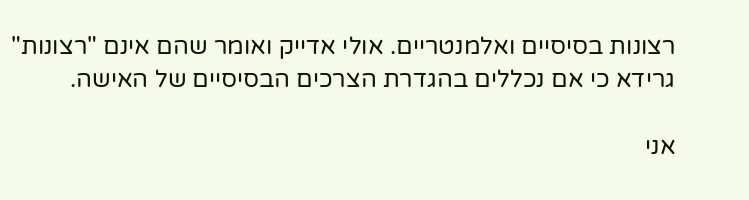רצונות בסיסיים ואלמנטריים. אולי אדייק ואומר שהם אינם "רצונות" גרידא כי אם נכללים בהגדרת הצרכים הבסיסיים של האישה.

אני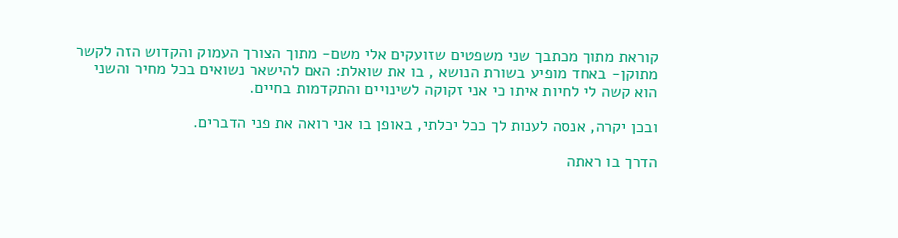קוראת מתוך מכתבך שני משפטים שזועקים אלי משם- מתוך הצורך העמוק והקדוש הזה לקשר מתוקן- באחד מופיע בשורת הנושא , בו את שואלת: האם להישאר נשואים בכל מחיר והשני הוא קשה לי לחיות איתו כי אני זקוקה לשינויים והתקדמות בחיים.

ובכן יקרה, אנסה לענות לך ככל יכלתי, באופן בו אני רואה את פני הדברים.

הדרך בו ראתה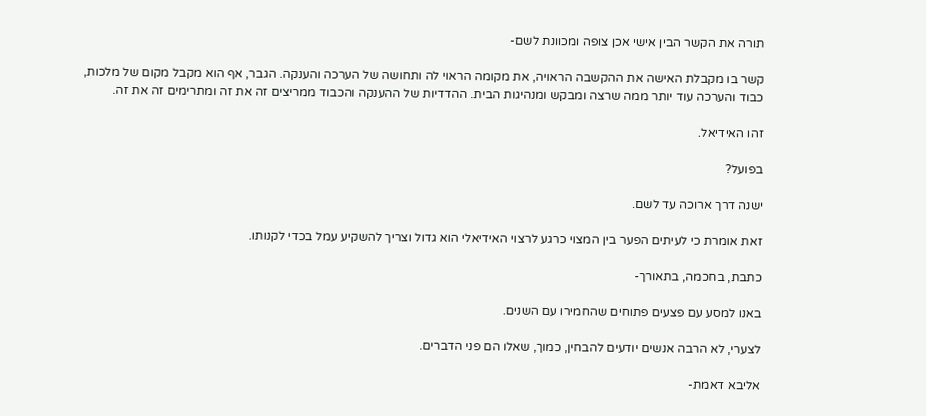תורה את הקשר הבין אישי אכן צופה ומכוונת לשם-

קשר בו מקבלת האישה את ההקשבה הראויה, את מקומה הראוי לה ותחושה של הערכה והענקה. הגבר, אף הוא מקבל מקום של מלכות, כבוד והערכה עוד יותר ממה שרצה ומבקש ומנהיגות הבית. ההדדיות של ההענקה והכבוד ממריצים זה את זה ומתרימים זה את זה.

זהו האידיאל.

בפועל?

ישנה דרך ארוכה עד לשם.

זאת אומרת כי לעיתים הפער בין המצוי כרגע לרצוי האידיאלי הוא גדול וצריך להשקיע עמל בכדי לקנותו.

כתבת, בחכמה, בתאורך-

באנו למסע עם פצעים פתוחים שהחמירו עם השנים.

לצערי, לא הרבה אנשים יודעים להבחין, כמוך, שאלו הם פני הדברים.

אליבא דאמת-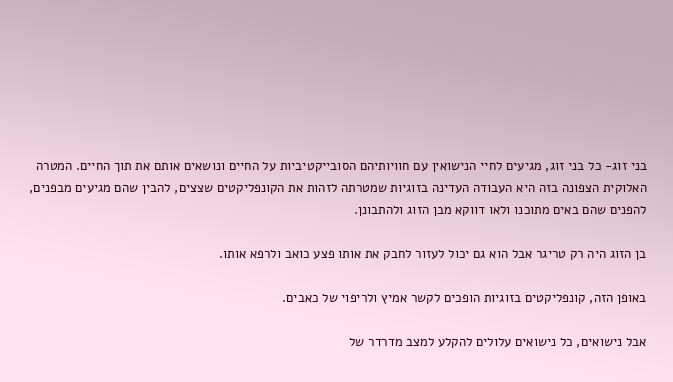בני זוג- כל בני זוג, מגיעים לחיי הנישואין עם חוויותיהם הסובייקטיביות על החיים ונושאים אותם את תוך החיים. המטרה האלוקית הצפונה בזה היא העבודה העדינה בזוגיות שמטרתה לזהות את הקונפליקטים שצצים, להבין שהם מגיעים מבפנים, להפנים שהם באים מתוכנו ולאו דווקא מבן הזוג ולהתבונן.

בן הזוג היה רק טריגר אבל הוא גם יכול לעזור לחבק את אותו פצע כואב ולרפא אותו.

באופן הזה, קונפליקטים בזוגיות הופכים לקשר אמיץ ולריפוי של כאבים.

אבל נישואים, כל נישואים עלולים להקלע למצב מדרדר של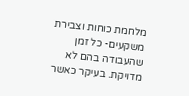מלחמת כוחות וצבירת משקעים- כל זמן שהעבודה בהם לא מדויקת. בעיקר כאשר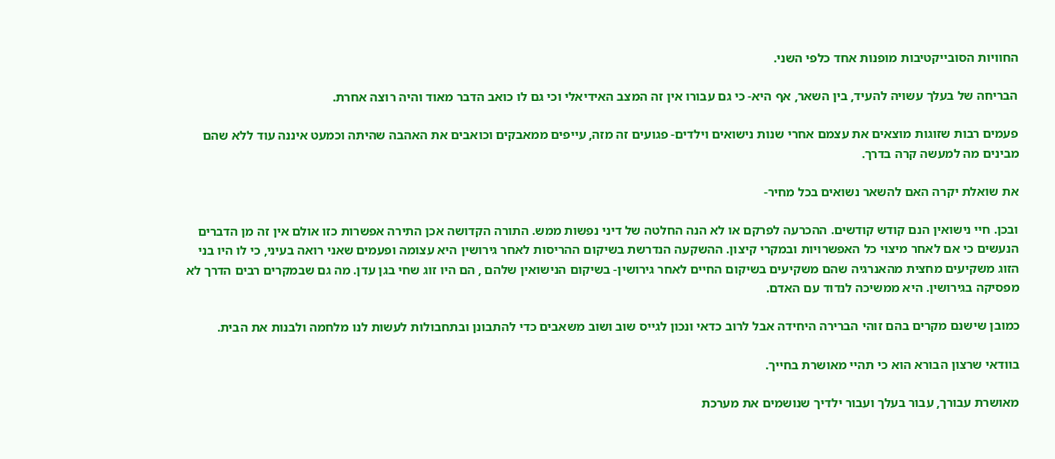החוויות הסובייקטיבות מופנות אחד כלפי השני.

הבריחה של בעלך עשויה להעיד, בין השאר, אף היא- כי גם עבורו אין זה המצב האידיאלי וכי גם לו כואב הדבר מאוד והיה רוצה אחרת.

פעמים רבות שזוגות מוצאים את עצמם אחרי שנות נישואים וילדים- פגועים זה מזה, עייפים ממאבקים וכואבים את האהבה שהיתה וכמעט איננה עוד ללא שהם מבינים מה למעשה קרה בדרך.

את שואלת יקרה האם להשאר נשואים בכל מחיר-

ובכן. חיי נישואין הנם קודש קודשים. ההכרעה לפרקם או לא הנה החלטה של דיני נפשות ממש. התורה הקדושה אכן התירה אפשרות כזו אולם אין זה מן הדברים הנעשים כי אם לאחר מיצוי כל האפשרויות ובמקרי קיצון. ההשקעה הנדרשת בשיקום ההריסות לאחר גירושין היא עצומה ופעמים שאני רואה בעיני, כי לו היו בני הזוג משקיעים מחצית מהאנרגיה שהם משקיעים בשיקום החיים לאחר גירושין- בשיקום הנישואין שלהם , הם היו זוג שחי בגן עדן. מה גם שבמקרים רבים הדרך לא מפסיקה בגירושין. היא ממשיכה לנדוד עם האדם.

כמובן שישנם מקרים בהם זוהי הברירה היחידה אבל לרוב כדאי ונכון לגייס שוב ושוב משאבים כדי להתבונן ובתחבולות לעשות לנו מלחמה ולבנות את הבית.

בוודאי שרצון הבורא הוא כי תהיי מאושרת בחייך.

מאושרת עבורך, עבור בעלך ועבור ילדיך שנושמים את מערכת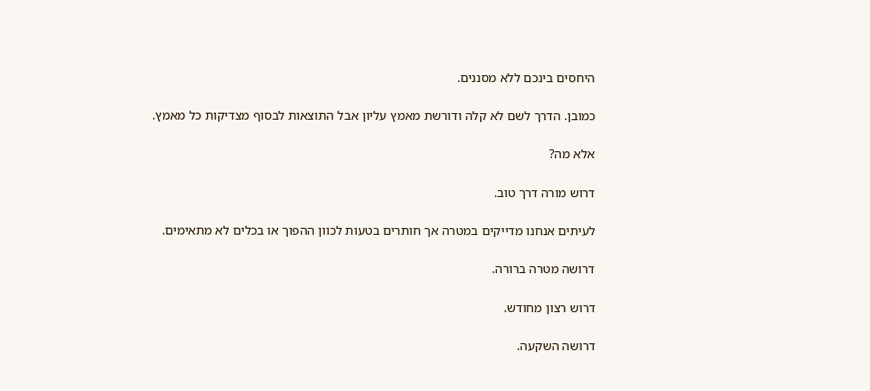היחסים בינכם ללא מסננים.

כמובן. הדרך לשם לא קלה ודורשת מאמץ עליון אבל התוצאות לבסוף מצדיקות כל מאמץ.

אלא מה?

דרוש מורה דרך טוב.

לעיתים אנחנו מדייקים במטרה אך חותרים בטעות לכוון ההפוך או בכלים לא מתאימים.

דרושה מטרה ברורה.

דרוש רצון מחודש.

דרושה השקעה.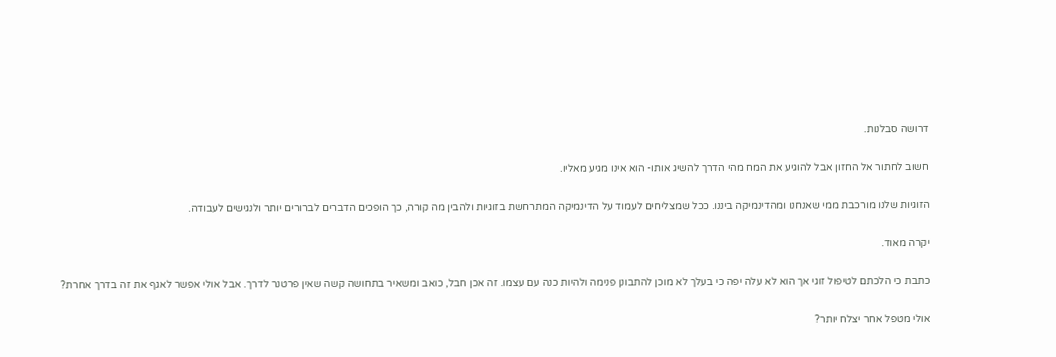דרושה סבלנות.

חשוב לחתור אל החזון אבל להוגיע את המח מהי הדרך להשיג אותו- הוא אינו מגיע מאליו.

הזוגיות שלנו מורכבת ממי שאנחנו ומהדינמיקה ביננו. ככל שמצליחים לעמוד על הדינמיקה המתרחשת בזוגיות ולהבין מה קורה, כך הופכים הדברים לברורים יותר ולנגישים לעבודה.

יקרה מאוד.

כתבת כי הלכתם לטיפול זוגי אך הוא לא עלה יפה כי בעלך לא מוכן להתבונן פנימה ולהיות כנה עם עצמו. זה אכן חבל, כואב ומשאיר בתחושה קשה שאין פרטנר לדרך. אבל אולי אפשר לאגף את זה בדרך אחרת?

אולי מטפל אחר יצלח יותר?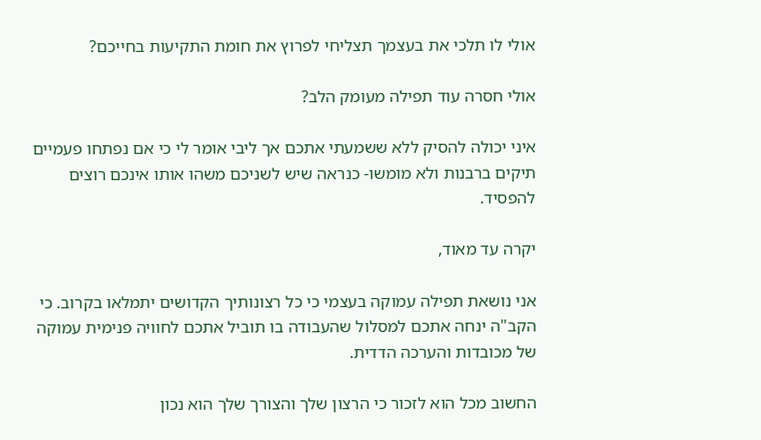אולי לו תלכי את בעצמך תצליחי לפרוץ את חומת התקיעות בחייכם?

אולי חסרה עוד תפילה מעומק הלב?

איני יכולה להסיק ללא ששמעתי אתכם אך ליבי אומר לי כי אם נפתחו פעמיים תיקים ברבנות ולא מומשו- כנראה שיש לשניכם משהו אותו אינכם רוצים להפסיד.

יקרה עד מאוד,

אני נושאת תפילה עמוקה בעצמי כי כל רצונותיך הקדושים יתמלאו בקרוב. כי הקב"ה ינחה אתכם למסלול שהעבודה בו תוביל אתכם לחוויה פנימית עמוקה של מכובדות והערכה הדדית.

החשוב מכל הוא לזכור כי הרצון שלך והצורך שלך הוא נכון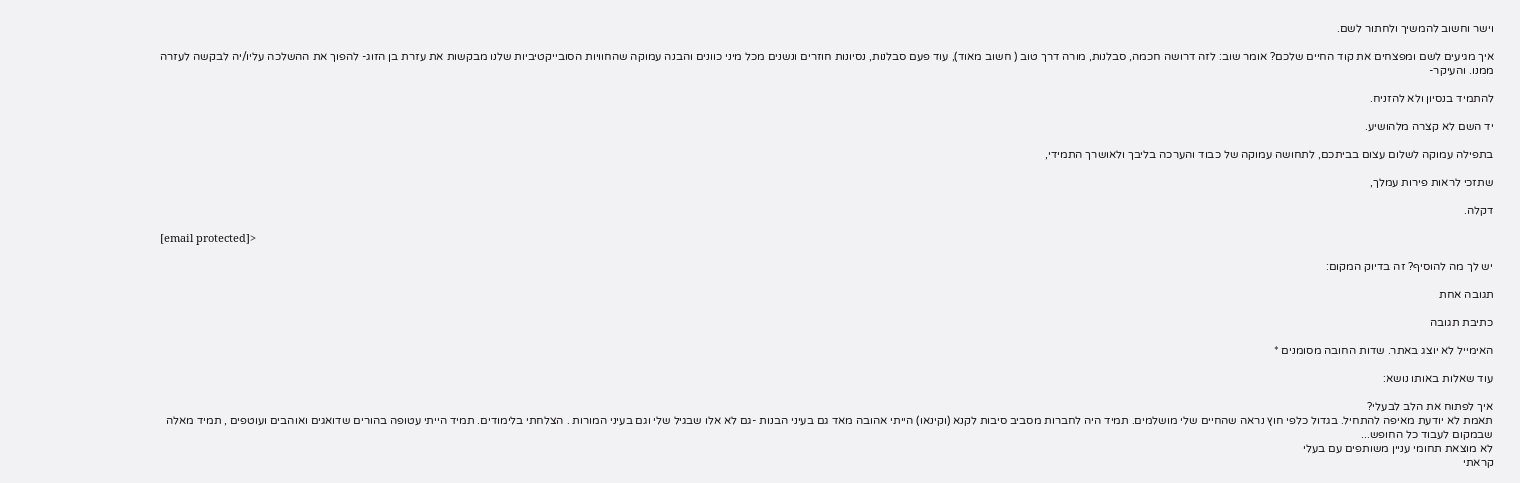וישר וחשוב להמשיך ולחתור לשם.

איך מגיעים לשם ומפצחים את קוד החיים שלכם? אומר שוב: לזה דרושה חכמה, סבלנות, מורה דרך טוב ( חשוב מאוד), עוד פעם סבלנות, נסיונות חוזרים ונשנים מכל מיני כוונים והבנה עמוקה שהחוויות הסובייקטיביות שלנו מבקשות את עזרת בן הזוג- להפוך את ההשלכה עליו/יה לבקשה לעזרה ממנו. והעיקר-

להתמיד בנסיון ולא להזניח.

יד השם לא קצרה מלהושיע.

בתפילה עמוקה לשלום עצום בביתכם, לתחושה עמוקה של כבוד והערכה בליבך ולאושרך התמידי,

שתזכי לראות פירות עמלך,

דקלה.

[email protected]>

יש לך מה להוסיף? זה בדיוק המקום:

תגובה אחת

כתיבת תגובה

האימייל לא יוצג באתר. שדות החובה מסומנים *

עוד שאלות באותו נושא:

איך לפתוח את הלב לבעלי?
תאמת לא יודעת מאיפה להתחיל. בגדול כלפי חוץ נראה שהחיים שלי מושלמים. תמיד היה לחברות מסביב סיבות לקנא (וקינאו) הייתי אהובה מאד גם בעיני הבנות -גם לא אלו שבגיל שלי וגם בעיני המורות . הצלחתי בלימודים. תמיד הייתי עטופה בהורים שדואגים ואוהבים ועוטפים , תמיד מאלה שבמקום לעבוד כל החופש...
לא מוצאת תחומי עניין משותפים עם בעלי
קראתי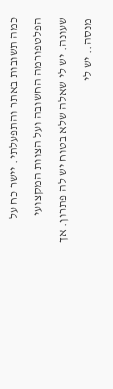כמה תשובות באתר והתפעלתי. יישר כח על הפלטפורמה החשובה ועל הצוות המקצועי שעונה. יש לי שאלה שלא בטוח יש לה פתרון. אך מנסה.. יש לי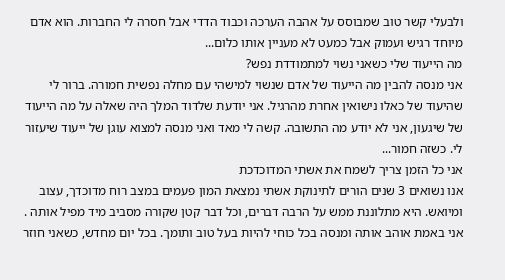ולבעלי קשר טוב שמבוסס על אהבה הערכה וכבוד הדדי אבל חסרה לי החברות. הוא אדם מיוחד רגיש ועמוק אבל כמעט לא מעניין אותו כלום...
מה הייעוד שלי כשאני נשוי למתמודדת נפש?
אני מנסה להבין מה הייעוד של אדם שנשוי למישהי עם מחלה נפשית חמורה. ברור לי שהיעוד של כאלו נישואין אחרת מהרגיל. אני יודעת שלדוד המלך היה שאלה על מה הייעוד של שיגעון, אני לא יודע מה התשובה. קשה לי מאד ואני מנסה למצוא עוגן של ייעוד שיעזור לי. כשזה חמור...
אני כל הזמן צריך לשמח את אשתי המדוכדכת
אנו נשואים 3 שנים הורים לתינוקת אשתי נמצאת המון פעמים במצב רוח מדוכדך, עצוב ומיואש. היא מתלוננת ממש על הרבה דברים, וכל דבר קטן שקורה מסביב מיד מפיל אותה . אני באמת אוהב אותה ומנסה בכל כוחי להיות בעל טוב ותומך. בכל יום מחדש, כשאני חוזר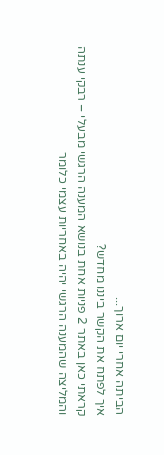הביתה אחרי יום ארוך...
איך לפתח את הקשר ביננו מחדש?
קראתי כאן באתר 2 פניות אחת בנושא המענה הרגשי מבעלי – רבקי ענתה והמליצה שהמענה הרגשי יהיה באחריות עצמי כלומר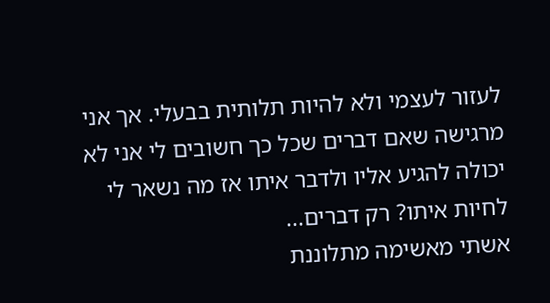לעזור לעצמי ולא להיות תלותית בבעלי. אך אני מרגישה שאם דברים שכל כך חשובים לי אני לא יכולה להגיע אליו ולדבר איתו אז מה נשאר לי לחיות איתו? רק דברים...
אשתי מאשימה מתלוננת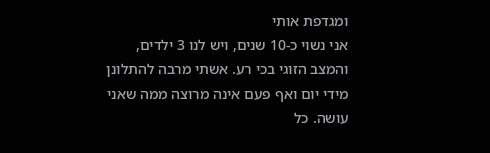ומגדפת אותי
אני נשוי כ-10 שנים, ויש לנו 3 ילדים, והמצב הזוגי בכי רע. אשתי מרבה להתלונן מידי יום ואף פעם אינה מרוצה ממה שאני עושה. כל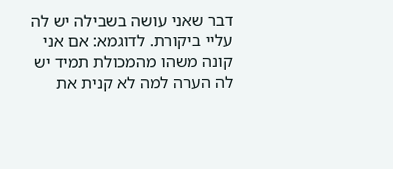דבר שאני עושה בשבילה יש לה עליי ביקורת. לדוגמא: אם אני קונה משהו מהמכולת תמיד יש לה הערה למה לא קנית את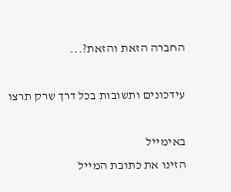החברה הזאת והזאת?...

עידכונים ותשובות בכל דרך שרק תרצו

באימייל
הזינו את כתובת המייל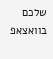שלכם
בוואצאפ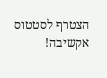הצטרף לסטטוס אקשיבה!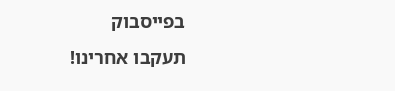בפייסבוק
תעקבו אחרינו!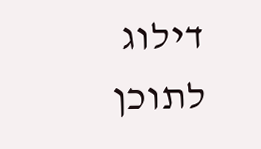דילוג לתוכן